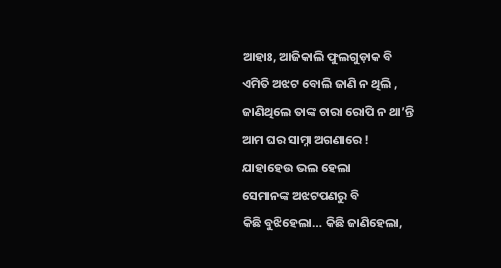ଆହାଃ, ଆଜିକାଲି ଫୁଲଗୁଡ଼ାକ ବି
ଏମିତି ଅଝଟ ବୋଲି ଜାଣି ନ ଥିଲି ,
ଜାଣିଥିଲେ ତାଙ୍କ ଚାରା ରୋପି ନ ଥା’ନ୍ତି
ଆମ ଘର ସାମ୍ନା ଅଗଣାରେ !
ଯାହାହେଉ ଭଲ ହେଲା
ସେମାନଙ୍କ ଅଝଟପଣରୁ ବି
କିଛି ବୁଝିହେଲା… କିଛି ଜାଣିହେଲା,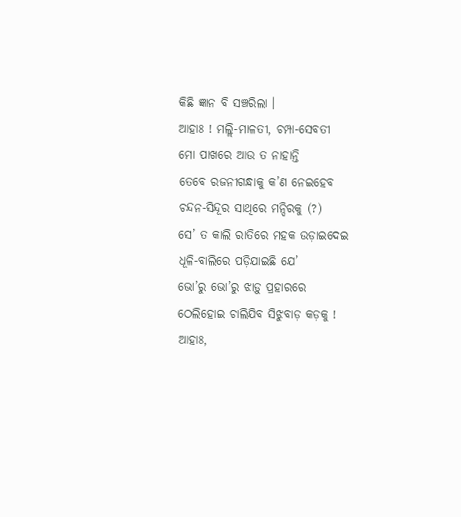କିଛି ଜ୍ଞାନ ବି ସଞ୍ଚରିଲା ।
ଆହାଃ ! ମଲ୍ଲି-ମାଳତୀ, ଚମ୍ପା-ସେବତୀ
ମୋ ପାଖରେ ଆଉ ତ ନାହାନ୍ତି
ତେବେ ରଜନୀଗନ୍ଧାକୁ କ’ଣ ନେଇହେବ
ଚନ୍ଦନ-ସିନ୍ଦୂର ସାଥିରେ ମନ୍ଦିରକୁ (?)
ସେ’ ତ କାଲି ରାତିରେ ମହକ ଉଡ଼ାଇଦେଇ
ଧୂଳି-ବାଲିରେ ପଡ଼ିଯାଇଛି ଯେ’
ଭୋ’ରୁ ଭୋ’ରୁ ଝାଡ଼ୁ ପ୍ରହାରରେ
ଠେଲିହୋଇ ଚାଲିଯିବ ସିଝୁବାଡ଼ କଡ଼କୁ !
ଆହାଃ,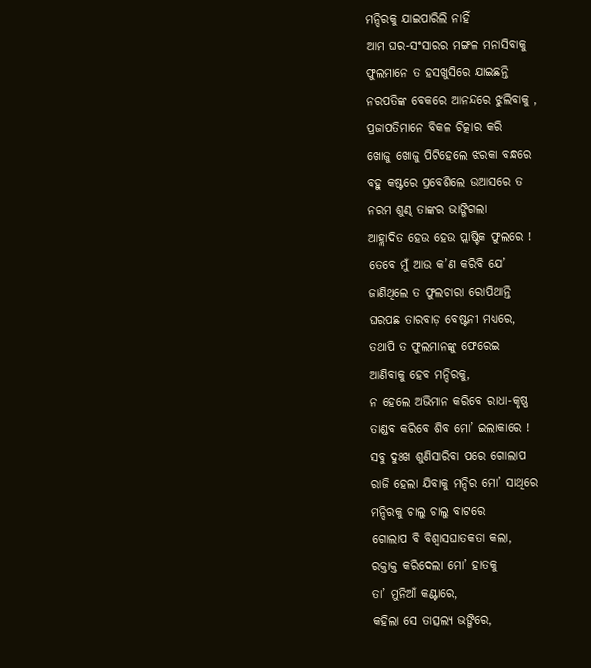ମନ୍ଦିରକୁ ଯାଇପାରିଲି ନାହିଁ
ଆମ ଘର-ସଂସାରର ମଙ୍ଗଳ ମନାସିବାକୁ
ଫୁଲମାନେ ତ ହସଖୁସିରେ ଯାଇଛନ୍ତି
ନରପତିଙ୍କ ବେକରେ ଆନନ୍ଦରେ ଝୁଲିବାକୁ ,
ପ୍ରଜାପତିମାନେ ବିକଳ ଚିତ୍କାର କରି
ଖୋଜୁ ଖୋଜୁ ପିଟିହେଲେ ଝରକା ବନ୍ଧରେ
ବହୁ କଷ୍ଟରେ ପ୍ରବେଶିଲେ ଉଆସରେ ତ
ନରମ ଶୁଣ୍ଢ ତାଙ୍କର ଭାଙ୍ଗିଗଲା
ଆହ୍ଲାଦିତ ହେଉ ହେଉ ପ୍ଲାଷ୍ଟିକ ଫୁଲରେ !
ତେବେ ମୁଁ ଆଉ କ’ଣ କରିବି ଯେ’
ଜାଣିଥିଲେ ତ ଫୁଲଚାରା ରୋପିଥାନ୍ତି
ଘରପଛ ତାରବାଡ଼ ବେଷ୍ଟନୀ ମଧ୍ଯରେ,
ତଥାପି ତ ଫୁଲମାନଙ୍କୁ ଫେରେଇ
ଆଣିବାକୁ ହେବ ମନ୍ଦିରକୁ,
ନ ହେଲେ ଅଭିମାନ କରିବେ ରାଧା-କୃଷ୍ଣ
ତାଣ୍ଡବ କରିବେ ଶିବ ମୋ’ ଇଲାକାରେ !
ସବୁ ଦୁଃଖ ଶୁଣିସାରିବା ପରେ ଗୋଲାପ
ରାଜି ହେଲା ଯିବାକୁ ମନ୍ଦିର ମୋ’ ସାଥିରେ
ମନ୍ଦିରକୁ ଚାଲୁ ଚାଲୁ ବାଟରେ
ଗୋଲାପ ବି ବିଶ୍ୱାସଘାତକତା କଲା,
ରକ୍ତାକ୍ତ କରିଦେଲା ମୋ’ ହାତକୁ
ତା’ ମୁନିଆଁ କଣ୍ଟାରେ,
କହିଲା ସେ ତାତ୍ସଲ୍ୟ ଭଙ୍ଗିରେ,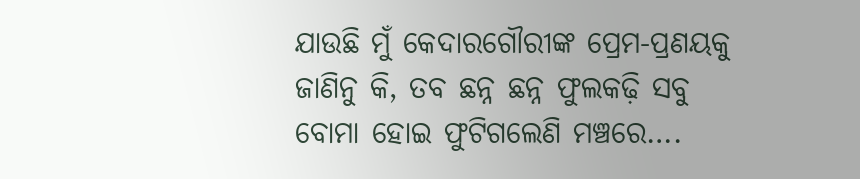ଯାଉଛି ମୁଁ କେଦାରଗୌରୀଙ୍କ ପ୍ରେମ-ପ୍ରଣୟକୁ
ଜାଣିନୁ କି, ତବ ଛନ୍ନ ଛନ୍ନ ଫୁଲକଢ଼ି ସବୁ
ବୋମା ହୋଇ ଫୁଟିଗଲେଣି ମଞ୍ଚରେ….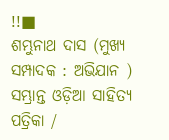!!■
ଶମ୍ଭୁନାଥ ଦାସ (ମୁଖ୍ଯ ସମ୍ପାଦକ : ଅଭିଯାନ )
ସମ୍ଭ୍ରାନ୍ତ ଓଡ଼ିଆ ସାହିତ୍ଯ ପତ୍ରିକା /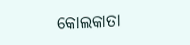କୋଲକାତା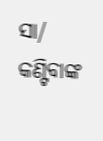ସା/ କଣ୍ଟିବାଙ୍କ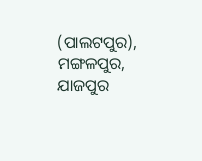(ପାଲଟପୁର), ମଙ୍ଗଳପୁର,
ଯାଜପୁର